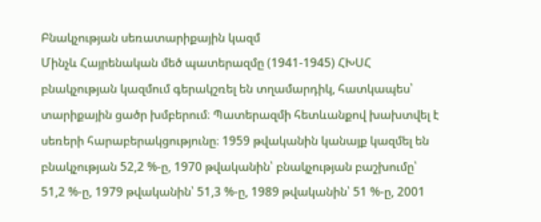Բնակչության սեռատարիքային կազմ
Մինչև Հայրենական մեծ պատերազմը (1941-1945) ՀԽՍՀ բնակչության կազմում գերակշռել են տղամարդիկ, հատկապես՝ տարիքային ցածր խմբերում։ Պատերազմի հետևանքով խախտվել է սեռերի հարաբերակցությունը։ 1959 թվականին կանայք կազմել են բնակչության 52,2 %-ը, 1970 թվականին՝ բնակչության բաշխումը՝ 51,2 %-ը, 1979 թվականին՝ 51,3 %-ը, 1989 թվականին՝ 51 %-ը, 2001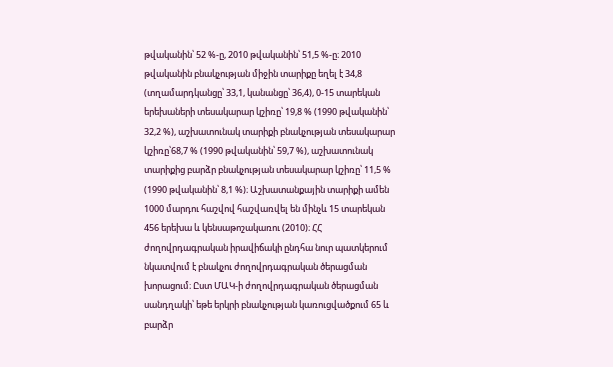թվականին՝ 52 %-ը, 2010 թվականին՝ 51,5 %-ը։ 2010 թվականին բնակչության միջին տարիքը եղել է 34,8 (տղամարդկանցը՝ 33,1, կանանցը՝ 36,4), 0-15 տարեկան երեխաների տեսակարար կշիռը՝ 19,8 % (1990 թվականին՝ 32,2 %), աշխատունակ տարիքի բնակչության տեսակարար կշիռը՝68,7 % (1990 թվականին՝ 59,7 %), աշխատունակ տարիքից բարձր բնակչության տեսակարար կշիռը՝ 11,5 % (1990 թվականին՝ 8,1 %)։ Աշխատանքային տարիքի ամեն 1000 մարդու հաշվով հաշվառվել են մինչև 15 տարեկան 456 երեխա և կենսաթոշակառու (2010)։ ՀՀ ժողովրդագրական իրավիճակի ընդհա նուր պատկերում նկատվում է բնակչու ժողովրդագրական ծերացման խորացում։ Ըստ ՄԱԿ-ի ժողովրդագրական ծերացման սանդղակի՝ եթե երկրի բնակչության կառուցվածքում 65 և բարձր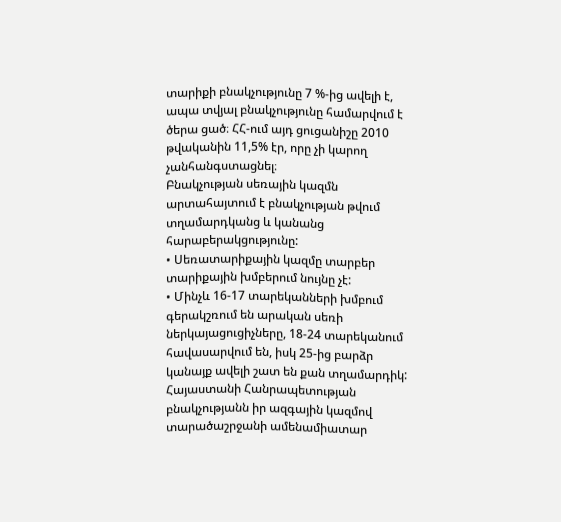տարիքի բնակչությունը 7 %-ից ավելի է, ապա տվյալ բնակչությունը համարվում է ծերա ցած։ ՀՀ-ում այդ ցուցանիշը 2010 թվականին 11,5% էր, որը չի կարող չանհանգստացնել։
Բնակչության սեռային կազմն արտահայտում է բնակչության թվում տղամարդկանց և կանանց հարաբերակցությունը:
• Սեռատարիքային կազմը տարբեր տարիքային խմբերում նույնը չէ:
• Մինչև 16-17 տարեկանների խմբում գերակշռում են արական սեռի ներկայացուցիչները, 18-24 տարեկանում հավասարվում են, իսկ 25-ից բարձր կանայք ավելի շատ են քան տղամարդիկ:
Հայաստանի Հանրապետության բնակչությանն իր ազգային կազմով տարածաշրջանի ամենամիատար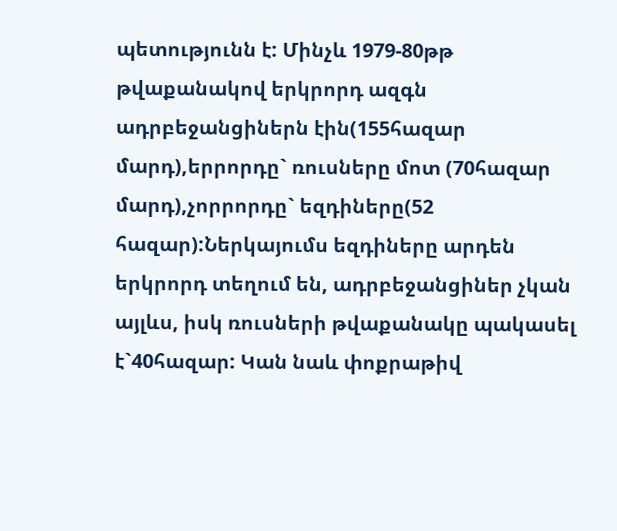պետությունն է: Մինչև 1979-80թթ թվաքանակով երկրորդ ազգն ադրբեջանցիներն էին(155հազար մարդ),երրորդը` ռուսները մոտ (70հազար մարդ),չորրորդը` եզդիները(52 հազար):Ներկայումս եզդիները արդեն երկրորդ տեղում են, ադրբեջանցիներ չկան այլևս, իսկ ռուսների թվաքանակը պակասել է`40հազար: Կան նաև փոքրաթիվ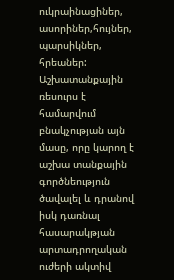ուկրաինացիներ, ասորիներ,հույներ, պարսիկներ, հրեաներ:
Աշխատանքային ռեսուրս է համարվում բնակչության այն մասը, որը կարող է աշխա տանքային գործնեություն ծավալել և դրանով իսկ դառնալ հասարակթյան արտադրողական ուժերի ակտիվ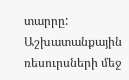տարրը: Աշխատանքային ռեսուրսների մեջ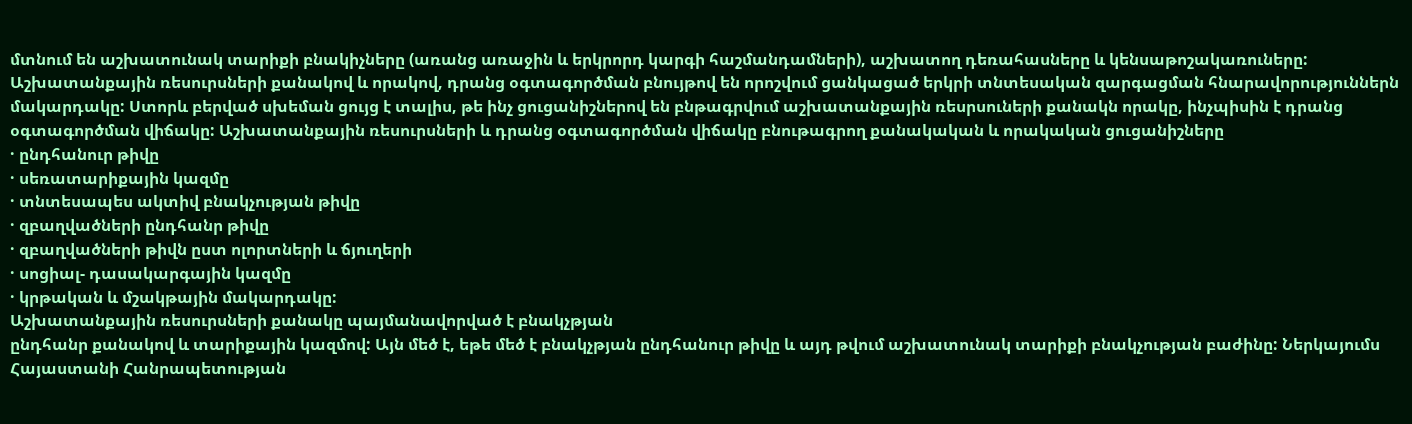մտնում են աշխատունակ տարիքի բնակիչները (առանց առաջին և երկրորդ կարգի հաշմանդամների), աշխատող դեռահասները և կենսաթոշակառուները: Աշխատանքային ռեսուրսների քանակով և որակով, դրանց օգտագործման բնույթով են որոշվում ցանկացած երկրի տնտեսական զարգացման հնարավորություններն մակարդակը: Ստորև բերված սխեման ցույց է տալիս, թե ինչ ցուցանիշներով են բնթագրվում աշխատանքային ռեսրսուների քանակն որակը, ինչպիսին է դրանց օգտագործման վիճակը: Աշխատանքային ռեսուրսների և դրանց օգտագործման վիճակը բնութագրող քանակական և որակական ցուցանիշները
· ընդհանուր թիվը
· սեռատարիքային կազմը
· տնտեսապես ակտիվ բնակչության թիվը
· զբաղվածների ընդհանր թիվը
· զբաղվածների թիվն ըստ ոլորտների և ճյուղերի
· սոցիալ- դասակարգային կազմը
· կրթական և մշակթային մակարդակը:
Աշխատանքային ռեսուրսների քանակը պայմանավորված է բնակչթյան
ընդհանր քանակով և տարիքային կազմով: Այն մեծ է, եթե մեծ է բնակչթյան ընդհանուր թիվը և այդ թվում աշխատունակ տարիքի բնակչության բաժինը: Ներկայումս Հայաստանի Հանրապետության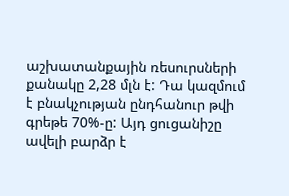աշխատանքային ռեսուրսների քանակը 2,28 մլն է: Դա կազմում է բնակչության ընդհանուր թվի գրեթե 70%-ը: Այդ ցուցանիշը ավելի բարձր է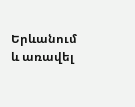Երևանում և առավել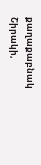քաղաքաբնակ Շիրակի,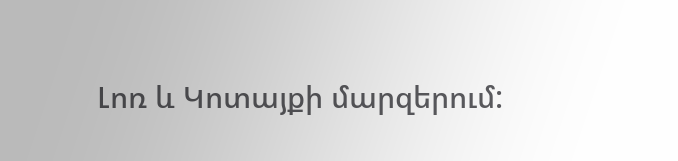Լոռ և Կոտայքի մարզերում: